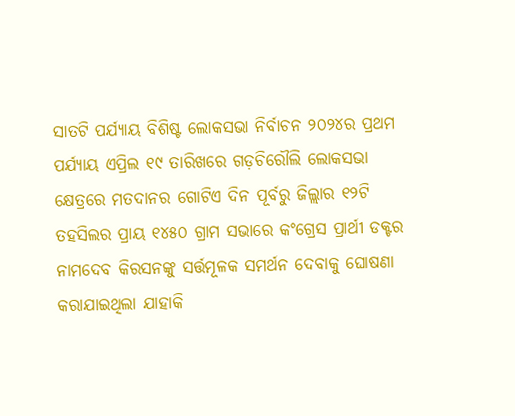ସାତଟି ପର୍ଯ୍ୟାୟ ବିଶିଷ୍ଟ ଲୋକସଭା ନିର୍ବାଚନ ୨୦୨୪ର ପ୍ରଥମ ପର୍ଯ୍ୟାୟ ଏପ୍ରିଲ ୧୯ ତାରିଖରେ ଗଡ଼ଚିରୌଲି ଲୋକସଭା କ୍ଷେତ୍ରରେ ମତଦାନର ଗୋଟିଏ ଦିନ ପୂର୍ବରୁ ଜିଲ୍ଲାର ୧୨ଟି ତହସିଲର ପ୍ରାୟ ୧୪୫୦ ଗ୍ରାମ ସଭାରେ କଂଗ୍ରେସ ପ୍ରାର୍ଥୀ ଡକ୍ଟର ନାମଦେବ କିରସନଙ୍କୁ ସର୍ତ୍ତମୂଳକ ସମର୍ଥନ ଦେବାକୁ ଘୋଷଣା କରାଯାଇଥିଲା ଯାହାକି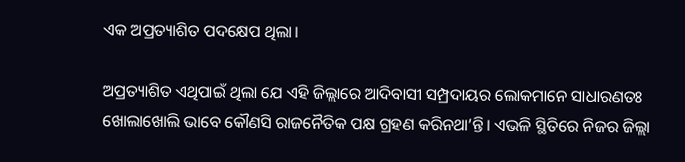ଏକ ଅପ୍ରତ୍ୟାଶିତ ପଦକ୍ଷେପ ଥିଲା।

ଅପ୍ରତ୍ୟାଶିତ ଏଥିପାଇଁ ଥିଲା ଯେ ଏହି ଜିଲ୍ଲାରେ ଆଦିବାସୀ ସମ୍ପ୍ରଦାୟର ଲୋକମାନେ ସାଧାରଣତଃ ଖୋଲାଖୋଲି ଭାବେ କୌଣସି ରାଜନୈତିକ ପକ୍ଷ ଗ୍ରହଣ କରିନଥା’ନ୍ତି। ଏଭଳି ସ୍ଥିତିରେ ନିଜର ଜିଲ୍ଲା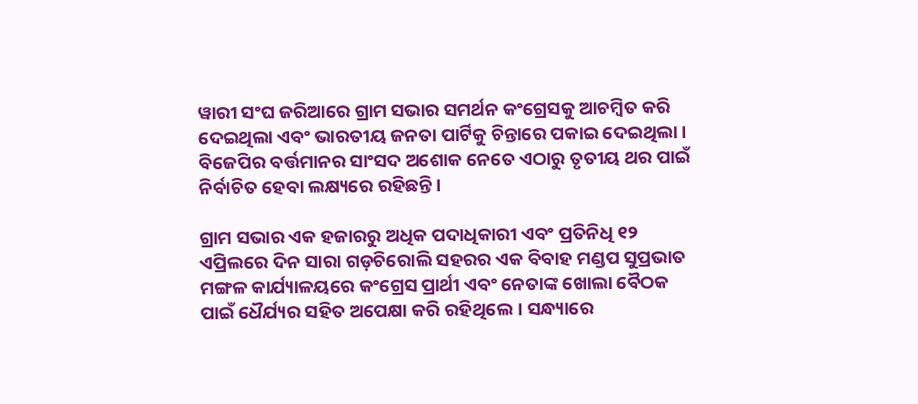ୱାରୀ ସଂଘ ଜରିଆରେ ଗ୍ରାମ ସଭାର ସମର୍ଥନ କଂଗ୍ରେସକୁ ଆଚମ୍ବିତ କରି ଦେଇଥିଲା ଏବଂ ଭାରତୀୟ ଜନତା ପାର୍ଟିକୁ ଚିନ୍ତାରେ ପକାଇ ଦେଇଥିଲା। ବିଜେପିର ବର୍ତ୍ତମାନର ସାଂସଦ ଅଶୋକ ନେତେ ଏଠାରୁ ତୃତୀୟ ଥର ପାଇଁ ନିର୍ବାଚିତ ହେବା ଲକ୍ଷ୍ୟରେ ରହିଛନ୍ତି ।

ଗ୍ରାମ ସଭାର ଏକ ହଜାରରୁ ଅଧିକ ପଦାଧିକାରୀ ଏବଂ ପ୍ରତିନିଧି ୧୨ ଏପ୍ରିଲରେ ଦିନ ସାରା ଗଡ଼ଚିରୋଲି ସହରର ଏକ ବିବାହ ମଣ୍ଡପ ସୁପ୍ରଭାତ ମଙ୍ଗଳ କାର୍ଯ୍ୟାଳୟରେ କଂଗ୍ରେସ ପ୍ରାର୍ଥୀ ଏବଂ ନେତାଙ୍କ ଖୋଲା ବୈଠକ ପାଇଁ ଧୈର୍ଯ୍ୟର ସହିତ ଅପେକ୍ଷା କରି ରହିଥିଲେ। ସନ୍ଧ୍ୟାରେ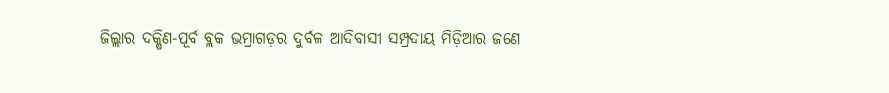ଜିଲ୍ଲାର ଦକ୍ଷିଣ-ପୂର୍ବ ବ୍ଲକ ଭମ୍ରାଗଡ଼ର ଦୁର୍ବଳ ଆଦିବାସୀ ସମ୍ପ୍ରଦାୟ ମିଡ଼ିଆର ଜଣେ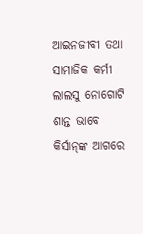ଆଇନଜୀବୀ ତଥା ସାମାଜିକ କର୍ମୀ ଲାଲସୁ ନୋଗୋଟି ଶାନ୍ତ ଭାବେ କିର୍ସାନ୍‌ଙ୍କ ଆଗରେ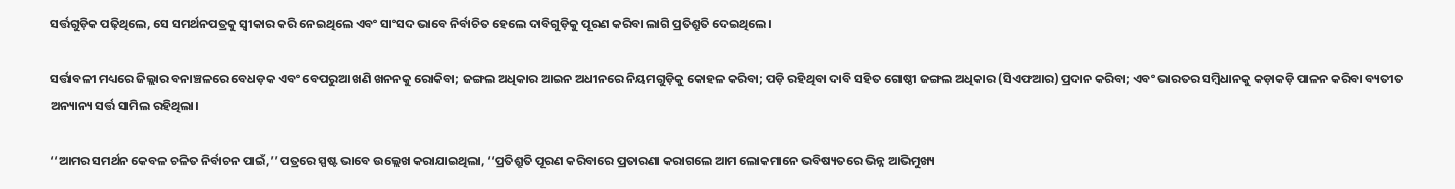ସର୍ତ୍ତଗୁଡ଼ିକ ପଢ଼ିଥିଲେ, ସେ ସମର୍ଥନପତ୍ରକୁ ସ୍ୱୀକାର କରି ନେଇଥିଲେ ଏବଂ ସାଂସଦ ଭାବେ ନିର୍ବାଚିତ ହେଲେ ଦାବିଗୁଡ଼ିକୁ ପୂରଣ କରିବା ଲାଗି ପ୍ରତିଶ୍ରୁତି ଦେଇଥିଲେ।

ସର୍ତ୍ତାବଳୀ ମଧ୍ୟରେ ଜିଲ୍ଲାର ବନାଞ୍ଚଳରେ ବେଧଡ଼କ ଏବଂ ବେପରୁଆ ଖଣି ଖନନକୁ ରୋକିବା; ଜଙ୍ଗଲ ଅଧିକାର ଆଇନ ଅଧୀନରେ ନିୟମଗୁଡ଼ିକୁ କୋହଳ କରିବା; ପଡ଼ି ରହିଥିବା ଦାବି ସହିତ ଗୋଷ୍ଠୀ ଜଙ୍ଗଲ ଅଧିକାର (ସିଏଫଆର) ପ୍ରଦାନ କରିବା; ଏବଂ ଭାରତର ସମ୍ବିଧାନକୁ କଡ଼ାକଡ଼ି ପାଳନ କରିବା ବ୍ୟତୀତ ଅନ୍ୟାନ୍ୟ ସର୍ତ୍ତ ସାମିଲ ରହିଥିଲା।

‘‘ଆମର ସମର୍ଥନ କେବଳ ଚଳିତ ନିର୍ବାଚନ ପାଇଁ,’’ ପତ୍ରରେ ସ୍ପଷ୍ଟ ଭାବେ ଉଲ୍ଲେଖ କରାଯାଇଥିଲା, ‘‘ପ୍ରତିଶ୍ରୁତି ପୂରଣ କରିବାରେ ପ୍ରତାରଣା କରାଗଲେ ଆମ ଲୋକମାନେ ଭବିଷ୍ୟତରେ ଭିନ୍ନ ଆଭିମୁଖ୍ୟ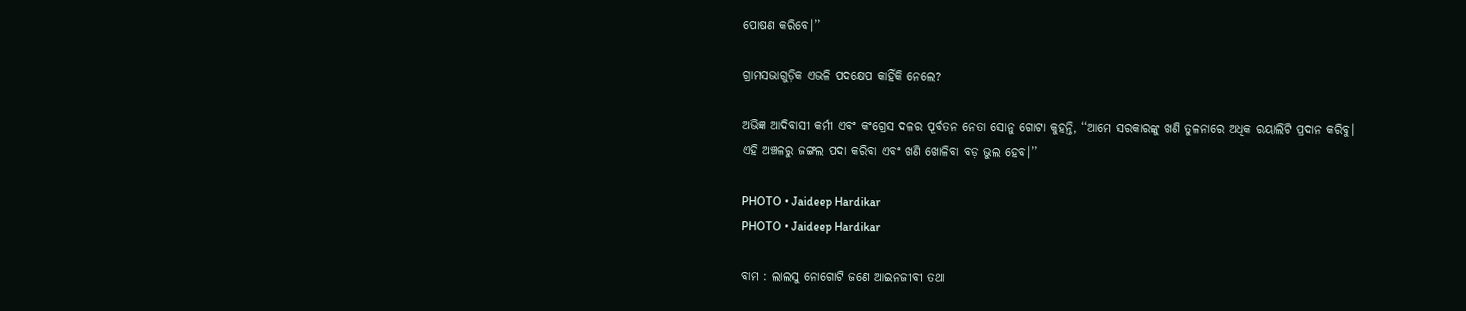ପୋଷଣ କରିବେ।’’

ଗ୍ରାମସଭାଗୁଡ଼ିକ ଏଭଳି ପଦକ୍ଷେପ କାହିଁକି ନେଲେ?

ଅଭିଜ୍ଞ ଆଦିବାସୀ କର୍ମୀ ଏବଂ କଂଗ୍ରେସ ଦଳର ପୂର୍ବତନ ନେତା ସୋନୁ ଗୋଟା କୁହନ୍ତି, ‘‘ଆମେ ସରକାରଙ୍କୁ ଖଣି ତୁଳନାରେ ଅଧିକ ରୟାଲିଟି ପ୍ରଦାନ କରିବୁ। ଏହି ଅଞ୍ଚଳରୁ ଜଙ୍ଗଲ ପଦା କରିବା ଏବଂ ଖଣି ଖୋଳିବା ବଡ଼ ଭୁଲ ହେବ।’’

PHOTO • Jaideep Hardikar
PHOTO • Jaideep Hardikar

ବାମ : ଲାଲସୁ ନୋଗୋଟି ଜଣେ ଆଇନଜୀବୀ ତଥା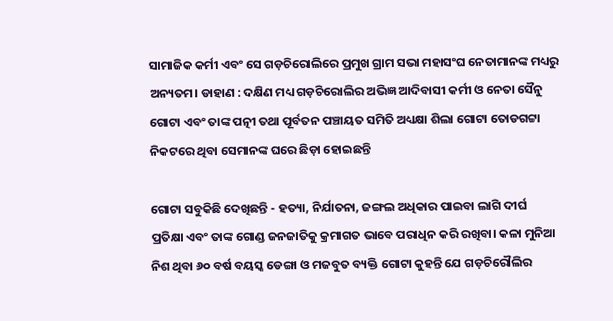ସାମାଜିକ କର୍ମୀ ଏବଂ ସେ ଗଡ଼ଚିରୋଲିରେ ପ୍ରମୁଖ ଗ୍ରାମ ସଭା ମହାସଂଘ ନେତାମାନଙ୍କ ମଧ୍ୟରୁ ଅନ୍ୟତମ। ଡାହାଣ : ଦକ୍ଷିଣ ମଧ୍ୟ ଗଡ଼ଚିରୋଲିର ଅଭିଜ୍ଞ ଆଦିବାସୀ କର୍ମୀ ଓ ନେତା ସୈନୁ ଗୋଟା ଏବଂ ତାଙ୍କ ପତ୍ନୀ ତଥା ପୂର୍ବତନ ପଞ୍ଚାୟତ ସମିତି ଅଧ୍ୟକ୍ଷା ଶିଲା ଗୋଟା ତୋଡଗଟ୍ଟା ନିକଟରେ ଥିବା ସେମାନଙ୍କ ଘରେ ଛିଡ଼ା ହୋଇଛନ୍ତି

ଗୋଟା ସବୁକିଛି ଦେଖିଛନ୍ତି - ହତ୍ୟା, ନିର୍ଯାତନା, ଜଙ୍ଗଲ ଅଧିକାର ପାଇବା ଲାଗି ଦୀର୍ଘ ପ୍ରତିକ୍ଷା ଏବଂ ତାଙ୍କ ଗୋଣ୍ଡ ଜନଜାତିକୁ କ୍ରମାଗତ ଭାବେ ପରାଧିନ କରି ରଖିବା। କଳା ମୁନିଆ ନିଶ ଥିବା ୬୦ ବର୍ଷ ବୟସ୍କ ଡେଙ୍ଗା ଓ ମଜବୁତ ବ୍ୟକ୍ତି ଗୋଟା କୁହନ୍ତି ଯେ ଗଡ଼ଚିରୌଲିର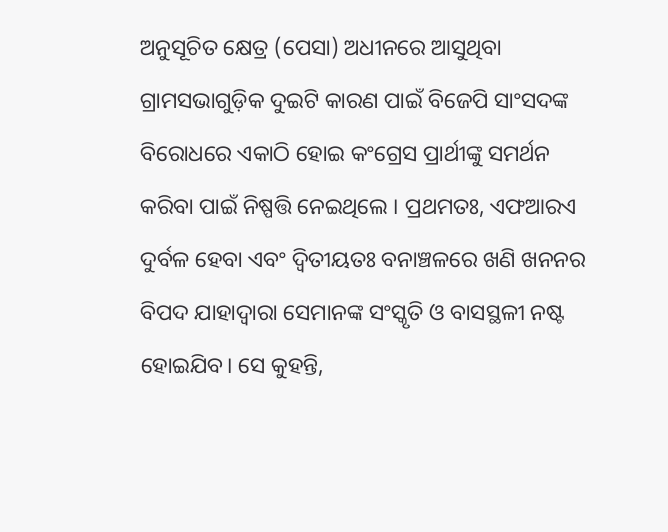ଅନୁସୂଚିତ କ୍ଷେତ୍ର (ପେସା) ଅଧୀନରେ ଆସୁଥିବା ଗ୍ରାମସଭାଗୁଡ଼ିକ ଦୁଇଟି କାରଣ ପାଇଁ ବିଜେପି ସାଂସଦଙ୍କ ବିରୋଧରେ ଏକାଠି ହୋଇ କଂଗ୍ରେସ ପ୍ରାର୍ଥୀଙ୍କୁ ସମର୍ଥନ କରିବା ପାଇଁ ନିଷ୍ପତ୍ତି ନେଇଥିଲେ । ପ୍ରଥମତଃ, ଏଫଆରଏ ଦୁର୍ବଳ ହେବା ଏବଂ ଦ୍ୱିତୀୟତଃ ବନାଞ୍ଚଳରେ ଖଣି ଖନନର ବିପଦ ଯାହାଦ୍ୱାରା ସେମାନଙ୍କ ସଂସ୍କୃତି ଓ ବାସସ୍ଥଳୀ ନଷ୍ଟ ହୋଇଯିବ। ସେ କୁହନ୍ତି,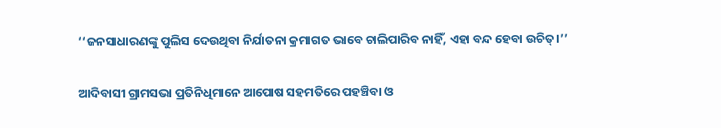‘‘ଜନସାଧାରଣଙ୍କୁ ପୁଲିସ ଦେଉଥିବା ନିର୍ଯାତନା କ୍ରମାଗତ ଭାବେ ଚାଲିପାରିବ ନାହିଁ, ଏହା ବନ୍ଦ ହେବା ଉଚିତ୍‌।’’

ଆଦିବାସୀ ଗ୍ରାମସଭା ପ୍ରତିନିଧିମାନେ ଆପୋଷ ସହମତିରେ ପହଞ୍ଚିବା ଓ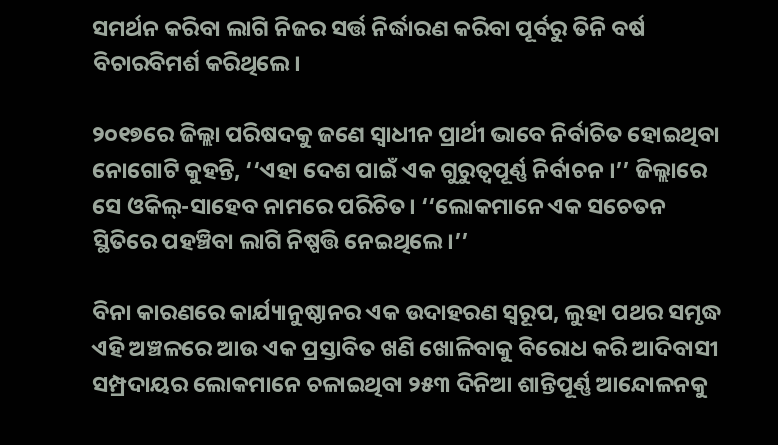ସମର୍ଥନ କରିବା ଲାଗି ନିଜର ସର୍ତ୍ତ ନିର୍ଦ୍ଧାରଣ କରିବା ପୂର୍ବରୁ ତିନି ବର୍ଷ ବିଚାରବିମର୍ଶ କରିଥିଲେ।

୨୦୧୭ରେ ଜିଲ୍ଲା ପରିଷଦକୁ ଜଣେ ସ୍ୱାଧୀନ ପ୍ରାର୍ଥୀ ଭାବେ ନିର୍ବାଚିତ ହୋଇଥିବା ନୋଗୋଟି କୁହନ୍ତି, ‘‘ଏହା ଦେଶ ପାଇଁ ଏକ ଗୁରୁତ୍ୱପୂର୍ଣ୍ଣ ନିର୍ବାଚନ ।’’ ଜିଲ୍ଲାରେ ସେ ଓକିଲ୍‌-ସାହେବ ନାମରେ ପରିଚିତ। ‘‘ଲୋକମାନେ ଏକ ସଚେତନ ସ୍ଥିତିରେ ପହଞ୍ଚିବା ଲାଗି ନିଷ୍ପତ୍ତି ନେଇଥିଲେ।’’

ବିନା କାରଣରେ କାର୍ଯ୍ୟାନୁଷ୍ଠାନର ଏକ ଉଦାହରଣ ସ୍ୱରୂପ, ଲୁହା ପଥର ସମୃଦ୍ଧ ଏହି ଅଞ୍ଚଳରେ ଆଉ ଏକ ପ୍ରସ୍ତାବିତ ଖଣି ଖୋଳିବାକୁ ବିରୋଧ କରି ଆଦିବାସୀ ସମ୍ପ୍ରଦାୟର ଲୋକମାନେ ଚଳାଇଥିବା ୨୫୩ ଦିନିଆ ଶାନ୍ତିପୂର୍ଣ୍ଣ ଆନ୍ଦୋଳନକୁ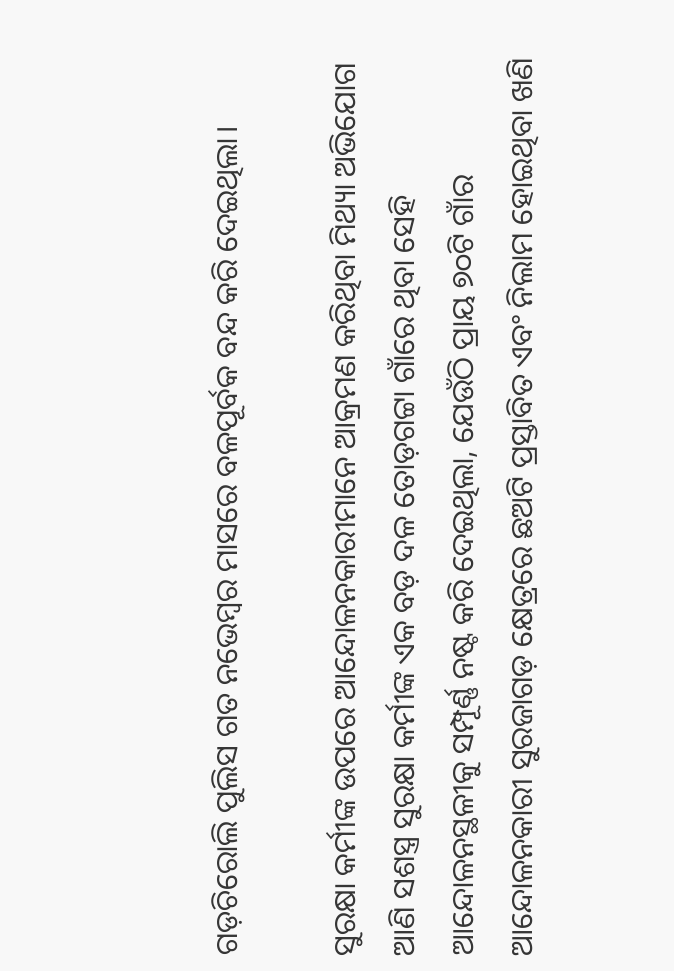ଗଡ଼ଚିରୋଲି ପୁଲିସ ଗତ ନଭେମ୍ବର ମାସରେ ବଳପୂର୍ବକ ବନ୍ଦ କରି ଦେଇଥିଲା।

ସୁରକ୍ଷା କର୍ମୀଙ୍କ ଉପରେ ଆନ୍ଦୋଳନକାରୀମାନେ ଆକ୍ରମଣ କରିଥିବା ମିଥ୍ୟା ଅଭିଯୋଗ ଆଣି ସଶସ୍ତ୍ର ସୁରକ୍ଷା କର୍ମୀଙ୍କ ଏକ ବଡ଼ ଦଳ ତୋଡ଼ଗଟ୍ଟା ଗାଁରେ ଥିବା ସେହି ଆନ୍ଦୋଳନସ୍ଥଳୀକୁ ସମ୍ପୂର୍ଣ୍ଣ ନଷ୍ଟ କରି ଦେଇଥିଲା, ଯେଉଁଠି ପ୍ରାୟ ୭୦ଟି ଗାଁର ଆନ୍ଦୋଳନକାରୀ ସୁରଜାଗଡ଼ କ୍ଷେତ୍ରରେ ଛଅଟି ପ୍ରସ୍ତାବିତ ଏବଂ ନିଲାମ ହୋଇଥିବା ଖଣି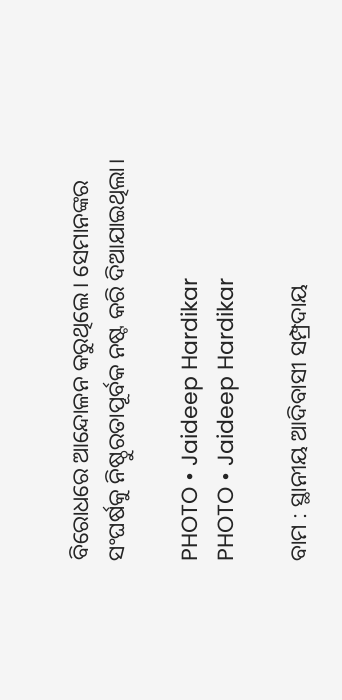ବିରୋଧରେ ଆନ୍ଦୋଳନ କରୁଥିଲେ। ସେମାନଙ୍କର ସଂଘର୍ଷକୁ ନିଷ୍ଠୁରତାପୂର୍ବକ ନଷ୍ଟ କରି ଦିଆଯାଇଥିଲା।

PHOTO • Jaideep Hardikar
PHOTO • Jaideep Hardikar

ବାମ : ସ୍ଥାନୀୟ ଆଦିବାସୀ ସମ୍ପ୍ରଦାୟ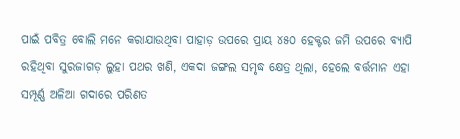ପାଇଁ ପବିତ୍ର ବୋଲି ମନେ କରାଯାଉଥିବା ପାହାଡ଼ ଉପରେ ପ୍ରାୟ ୪୫୦ ହେକ୍ଟର ଜମି ଉପରେ ବ୍ୟାପି ରହିଥିବା ସୁରଜାଗଡ଼ ଲୁହା ପଥର ଖଣି, ଏକଦା ଜଙ୍ଗଲ ସମୃଦ୍ଧ କ୍ଷେତ୍ର ଥିଲା, ହେଲେ ବର୍ତ୍ତମାନ ଏହା ସମ୍ପୂର୍ଣ୍ଣ ଅଳିଆ ଗଦାରେ ପରିଣତ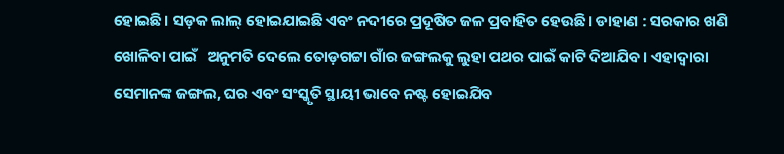ହୋଇଛି। ସଡ଼କ ଲାଲ୍‌ ହୋଇଯାଇଛି ଏବଂ ନଦୀରେ ପ୍ରଦୂଷିତ ଜଳ ପ୍ରବାହିତ ହେଉଛି। ଡାହାଣ : ସରକାର ଖଣି ଖୋଳିବା ପାଇଁ   ଅନୁମତି ଦେଲେ ତୋଡ଼ଗଟ୍ଟା ଗାଁର ଜଙ୍ଗଲକୁ ଲୁହା ପଥର ପାଇଁ କାଟି ଦିଆଯିବ। ଏହାଦ୍ୱାରା ସେମାନଙ୍କ ଜଙ୍ଗଲ, ଘର ଏବଂ ସଂସ୍କୃତି ସ୍ଥାୟୀ ଭାବେ ନଷ୍ଟ ହୋଇଯିବ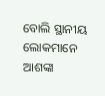ବୋଲି ସ୍ଥାନୀୟ ଲୋକମାନେ ଆଶଙ୍କା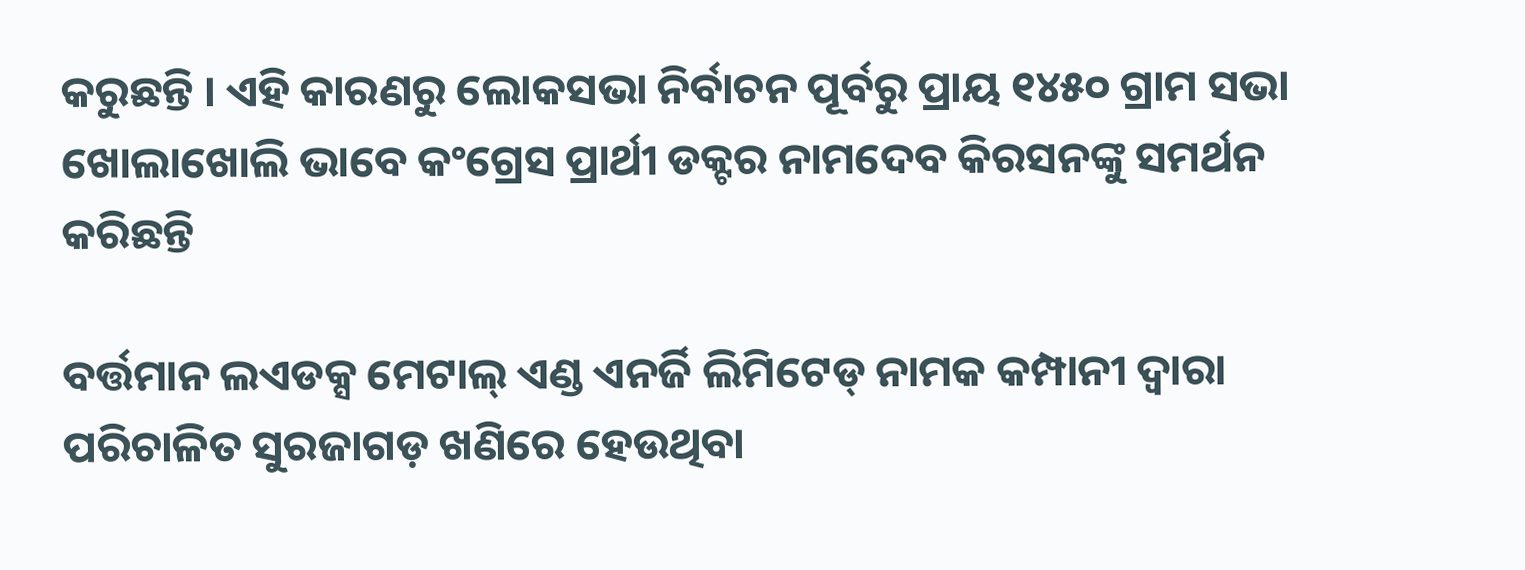କରୁଛନ୍ତି । ଏହି କାରଣରୁ ଲୋକସଭା ନିର୍ବାଚନ ପୂର୍ବରୁ ପ୍ରାୟ ୧୪୫୦ ଗ୍ରାମ ସଭା ଖୋଲାଖୋଲି ଭାବେ କଂଗ୍ରେସ ପ୍ରାର୍ଥୀ ଡକ୍ଟର ନାମଦେବ କିରସନଙ୍କୁ ସମର୍ଥନ କରିଛନ୍ତି

ବର୍ତ୍ତମାନ ଲଏଡକ୍ସ ମେଟାଲ୍‌ ଏଣ୍ଡ ଏନର୍ଜି ଲିମିଟେଡ୍‌ ନାମକ କମ୍ପାନୀ ଦ୍ୱାରା ପରିଚାଳିତ ସୁରଜାଗଡ଼ ଖଣିରେ ହେଉଥିବା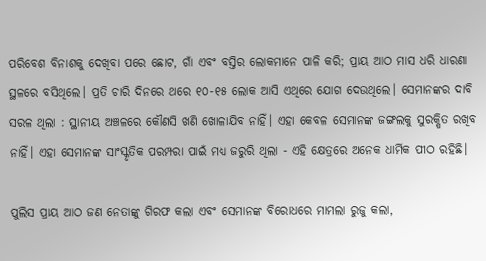ପରିବେଶ ବିନାଶକୁ ଦେଖିବା ପରେ ଛୋଟ, ଗାଁ ଏବଂ ବସ୍ତିର ଲୋକମାନେ ପାଳି କରି; ପ୍ରାୟ ଆଠ ମାସ ଧରି ଧାରଣା ସ୍ଥଳରେ ବସିଥିଲେ। ପ୍ରତି ଚାରି ଦିନରେ ଥରେ ୧୦-୧୫ ଲୋକ ଆସି ଏଥିରେ ଯୋଗ ଦେଉଥିଲେ। ସେମାନଙ୍କର ଦାବି ସରଳ ଥିଲା : ସ୍ଥାନୀୟ ଅଞ୍ଚଳରେ କୌଣସି ଖଣି ଖୋଳାଯିବ ନାହିଁ। ଏହା କେବଳ ସେମାନଙ୍କ ଜଙ୍ଗଲକୁ ସୁରକ୍ଷିତ ରଖିବ ନାହିଁ। ଏହା ସେମାନଙ୍କ ସାଂସ୍କୃତିକ ପରମ୍ପରା ପାଇଁ ମଧ୍ୟ ଜରୁରି ଥିଲା - ଏହି କ୍ଷେତ୍ରରେ ଅନେକ ଧାର୍ମିକ ପୀଠ ରହିଛି।

ପୁଲିସ ପ୍ରାୟ ଆଠ ଜଣ ନେତାଙ୍କୁ ଗିରଫ କଲା ଏବଂ ସେମାନଙ୍କ ବିରୋଧରେ ମାମଲା ରୁଜୁ କଲା,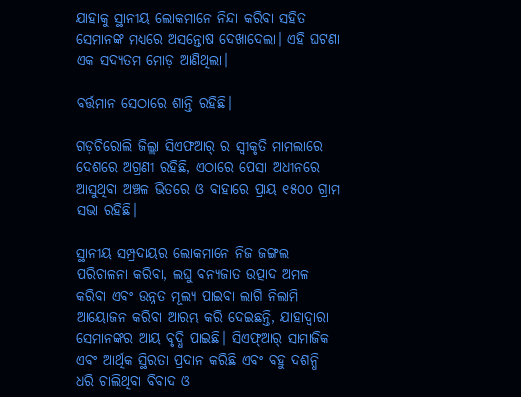ଯାହାକୁ ସ୍ଥାନୀୟ ଲୋକମାନେ ନିନ୍ଦା କରିବା ସହିତ ସେମାନଙ୍କ ମଧ୍ୟରେ ଅସନ୍ତୋଷ ଦେଖାଦେଲା। ଏହି ଘଟଣା ଏକ ସଦ୍ୟତମ ମୋଡ଼ ଆଣିଥିଲା।

ବର୍ତ୍ତମାନ ସେଠାରେ ଶାନ୍ତି ରହିଛି।

ଗଡ଼ଚିରୋଲି ଜିଲ୍ଲା ସିଏଫଆର୍‌ ର ସ୍ୱୀକୃତି ମାମଲାରେ ଦେଶରେ ଅଗ୍ରଣୀ ରହିଛି, ଏଠାରେ ପେସା ଅଧୀନରେ ଆସୁଥିବା ଅଞ୍ଚଳ ଭିତରେ ଓ ବାହାରେ ପ୍ରାୟ ୧୫୦୦ ଗ୍ରାମ ସଭା ରହିଛି।

ସ୍ଥାନୀୟ ସମ୍ପ୍ରଦାୟର ଲୋକମାନେ ନିଜ ଜଙ୍ଗଲ ପରିଚାଳନା କରିବା, ଲଘୁ ବନ୍ୟଜାତ ଉତ୍ପାଦ ଅମଳ କରିବା ଏବଂ ଉନ୍ନତ ମୂଲ୍ୟ ପାଇବା ଲାଗି ନିଲାମି ଆୟୋଜନ କରିବା ଆରମ୍ଭ କରି ଦେଇଛନ୍ତି, ଯାହାଦ୍ୱାରା ସେମାନଙ୍କର ଆୟ ବୃଦ୍ଧି ପାଇଛି। ସିଏଫ୍‌ଆର୍‌ ସାମାଜିକ ଏବଂ ଆର୍ଥିକ ସ୍ଥିରତା ପ୍ରଦାନ କରିଛି ଏବଂ ବହୁ ଦଶନ୍ଧି ଧରି ଚାଲିଥିବା ବିବାଦ ଓ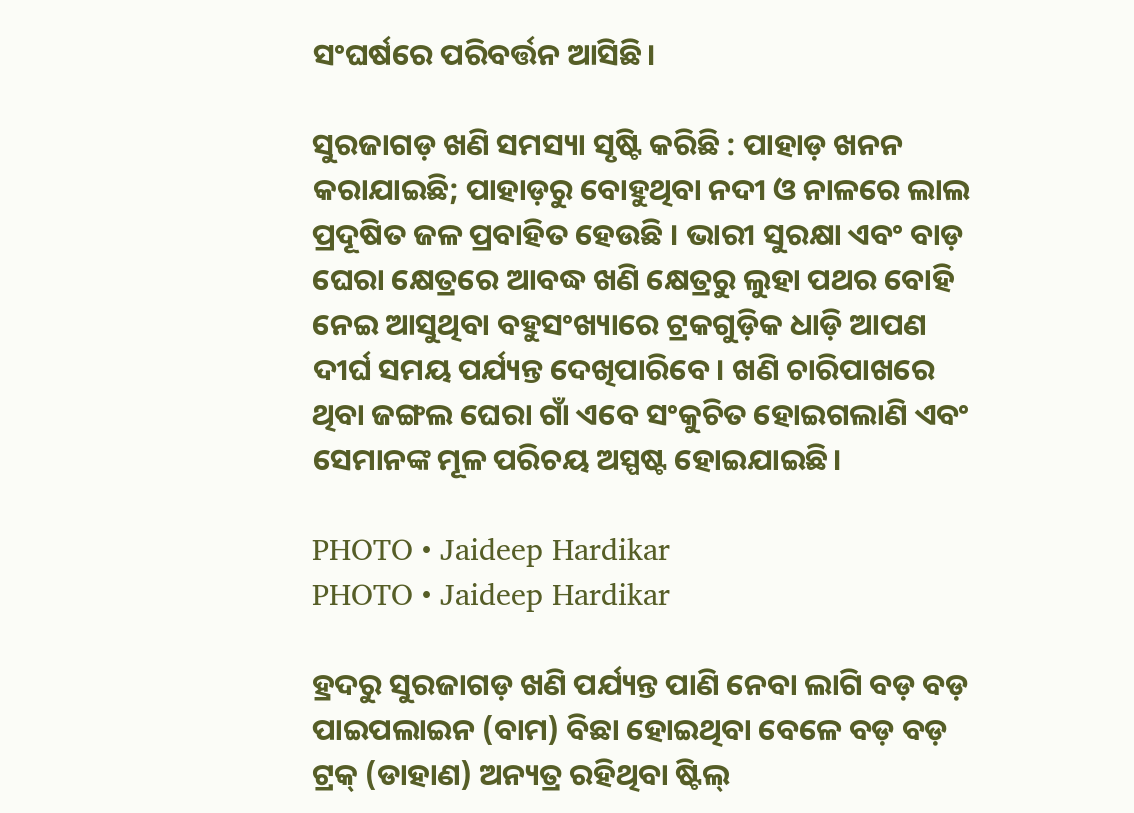ସଂଘର୍ଷରେ ପରିବର୍ତ୍ତନ ଆସିଛି।

ସୁରଜାଗଡ଼ ଖଣି ସମସ୍ୟା ସୃଷ୍ଟି କରିଛି : ପାହାଡ଼ ଖନନ କରାଯାଇଛି; ପାହାଡ଼ରୁ ବୋହୁଥିବା ନଦୀ ଓ ନାଳରେ ଲାଲ ପ୍ରଦୂଷିତ ଜଳ ପ୍ରବାହିତ ହେଉଛି । ଭାରୀ ସୁରକ୍ଷା ଏବଂ ବାଡ଼ ଘେରା କ୍ଷେତ୍ରରେ ଆବଦ୍ଧ ଖଣି କ୍ଷେତ୍ରରୁ ଲୁହା ପଥର ବୋହି ନେଇ ଆସୁଥିବା ବହୁସଂଖ୍ୟାରେ ଟ୍ରକଗୁଡ଼ିକ ଧାଡ଼ି ଆପଣ ଦୀର୍ଘ ସମୟ ପର୍ଯ୍ୟନ୍ତ ଦେଖିପାରିବେ। ଖଣି ଚାରିପାଖରେ ଥିବା ଜଙ୍ଗଲ ଘେରା ଗାଁ ଏବେ ସଂକୁଚିତ ହୋଇଗଲାଣି ଏବଂ ସେମାନଙ୍କ ମୂଳ ପରିଚୟ ଅସ୍ପଷ୍ଟ ହୋଇଯାଇଛି।

PHOTO • Jaideep Hardikar
PHOTO • Jaideep Hardikar

ହ୍ରଦରୁ ସୁରଜାଗଡ଼ ଖଣି ପର୍ଯ୍ୟନ୍ତ ପାଣି ନେବା ଲାଗି ବଡ଼ ବଡ଼ ପାଇପଲାଇନ (ବାମ) ବିଛା ହୋଇଥିବା ବେଳେ ବଡ଼ ବଡ଼ ଟ୍ରକ୍‌ (ଡାହାଣ) ଅନ୍ୟତ୍ର ରହିଥିବା ଷ୍ଟିଲ୍‌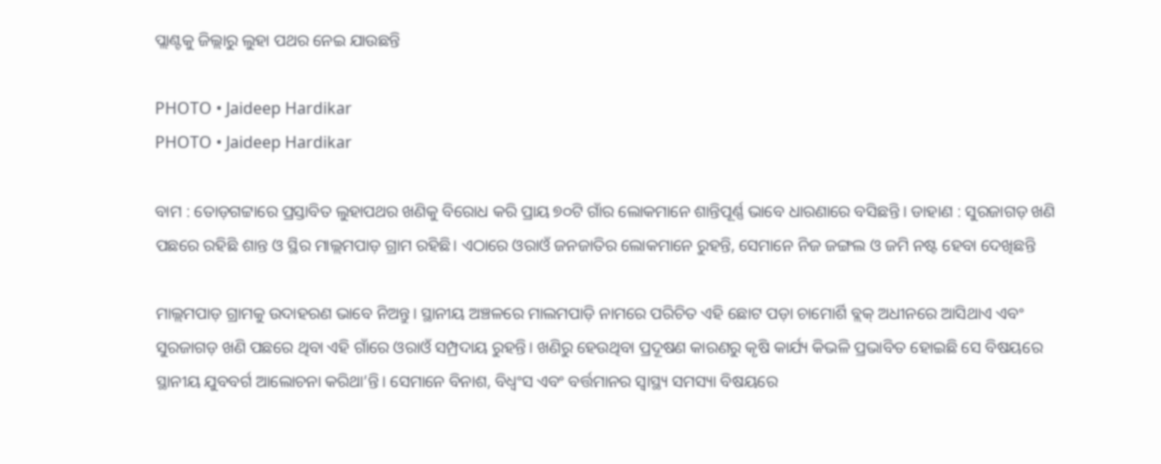ପ୍ଲାଣ୍ଟକୁ ଜିଲ୍ଲାରୁ ଲୁହା ପଥର ନେଇ ଯାଉଛନ୍ତି

PHOTO • Jaideep Hardikar
PHOTO • Jaideep Hardikar

ବାମ : ତୋଡ଼ଗଟ୍ଟାରେ ପ୍ରସ୍ତାବିତ ଲୁହାପଥର ଖଣିକୁ ବିରୋଧ କରି ପ୍ରାୟ ୭୦ଟି ଗାଁର ଲୋକମାନେ ଶାନ୍ତିପୂର୍ଣ୍ଣ ଭାବେ ଧାରଣାରେ ବସିଛନ୍ତି । ଡାହାଣ : ସୁରଜାଗଡ଼ ଖଣି ପଛରେ ରହିଛି ଶାନ୍ତ ଓ ସ୍ଥିର ମାଲ୍ଲମପାଡ଼ ଗ୍ରାମ ରହିଛି। ଏଠାରେ ଓରାଓଁ ଜନଜାତିର ଲୋକମାନେ ରୁହନ୍ତି, ସେମାନେ ନିଜ ଜଙ୍ଗଲ ଓ ଜମି ନଷ୍ଟ ହେବା ଦେଖିଛନ୍ତି

ମାଲ୍ଲମପାଡ଼ ଗ୍ରାମକୁ ଉଦାହରଣ ଭାବେ ନିଅନ୍ତୁ। ସ୍ଥାନୀୟ ଅଞ୍ଚଳରେ ମାଲମପାଡ଼ି ନାମରେ ପରିଚିତ ଏହି ଛୋଟ ପଡ଼ା ଚାମୋର୍ଶି ବ୍ଲକ୍‌ ଅଧୀନରେ ଆସିଥାଏ ଏବଂ ସୁରଜାଗଡ଼ ଖଣି ପଛରେ ଥିବା ଏହି ଗାଁରେ ଓରାଓଁ ସମ୍ପ୍ରଦାୟ ରୁହନ୍ତି। ଖଣିରୁ ହେଉଥିବା ପ୍ରଦୂଷଣ କାରଣରୁ କୃଷି କାର୍ଯ୍ୟ କିଭଳି ପ୍ରଭାବିତ ହୋଇଛି ସେ ବିଷୟରେ ସ୍ଥାନୀୟ ଯୁବବର୍ଗ ଆଲୋଚନା କରିଥା’ନ୍ତି। ସେମାନେ ବିନାଶ, ବିଧ୍ୱଂସ ଏବଂ ବର୍ତ୍ତମାନର ସ୍ୱାସ୍ଥ୍ୟ ସମସ୍ୟା ବିଷୟରେ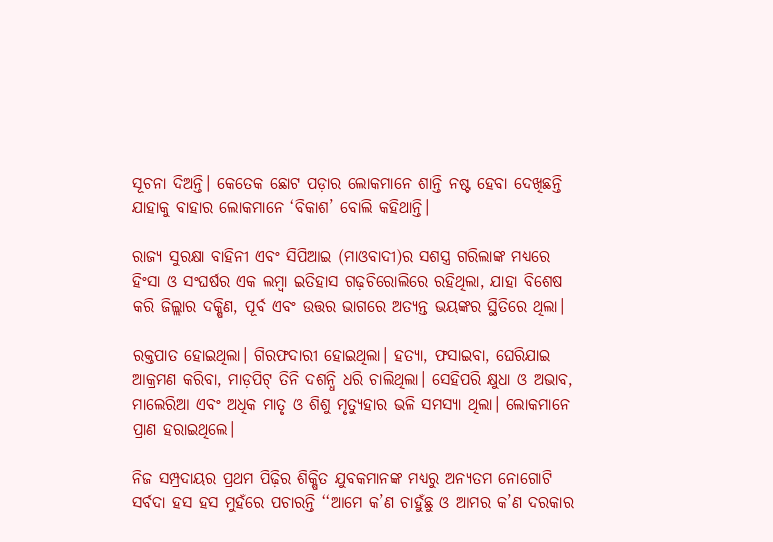ସୂଚନା ଦିଅନ୍ତି। କେତେକ ଛୋଟ ପଡ଼ାର ଲୋକମାନେ ଶାନ୍ତି ନଷ୍ଟ ହେବା ଦେଖିଛନ୍ତି ଯାହାକୁ ବାହାର ଲୋକମାନେ ‘ବିକାଶ’ ବୋଲି କହିଥାନ୍ତି।

ରାଜ୍ୟ ସୁରକ୍ଷା ବାହିନୀ ଏବଂ ସିପିଆଇ (ମାଓବାଦୀ)ର ସଶସ୍ତ୍ର ଗରିଲାଙ୍କ ମଧ୍ୟରେ ହିଂସା ଓ ସଂଘର୍ଷର ଏକ ଲମ୍ବା ଇତିହାସ ଗଢ଼ଚିରୋଲିରେ ରହିଥିଲା, ଯାହା ବିଶେଷ କରି ଜିଲ୍ଲାର ଦକ୍ଷିଣ, ପୂର୍ବ ଏବଂ ଉତ୍ତର ଭାଗରେ ଅତ୍ୟନ୍ତ ଭୟଙ୍କର ସ୍ଥିତିରେ ଥିଲା।

ରକ୍ତପାତ ହୋଇଥିଲା। ଗିରଫଦାରୀ ହୋଇଥିଲା। ହତ୍ୟା, ଫସାଇବା, ଘେରିଯାଇ ଆକ୍ରମଣ କରିବା, ମାଡ଼ପିଟ୍‌ ତିନି ଦଶନ୍ଧି ଧରି ଚାଲିଥିଲା। ସେହିପରି କ୍ଷୁଧା ଓ ଅଭାବ, ମାଲେରିଆ ଏବଂ ଅଧିକ ମାତୃ ଓ ଶିଶୁ ମୃତ୍ୟୁହାର ଭଳି ସମସ୍ୟା ଥିଲା। ଲୋକମାନେ ପ୍ରାଣ ହରାଇଥିଲେ।

ନିଜ ସମ୍ପ୍ରଦାୟର ପ୍ରଥମ ପିଢ଼ିର ଶିକ୍ଷିତ ଯୁବକମାନଙ୍କ ମଧ୍ୟରୁ ଅନ୍ୟତମ ନୋଗୋଟି ସର୍ବଦା ହସ ହସ ମୁହଁରେ ପଚାରନ୍ତି ‘‘ଆମେ କ’ଣ ଚାହୁଁଛୁ ଓ ଆମର କ’ଣ ଦରକାର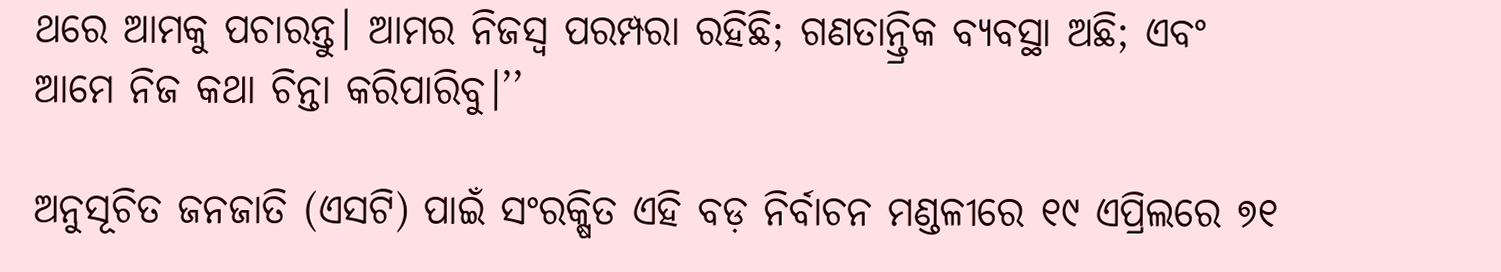ଥରେ ଆମକୁ ପଚାରନ୍ତୁ। ଆମର ନିଜସ୍ୱ ପରମ୍ପରା ରହିଛି; ଗଣତାନ୍ତ୍ରିକ ବ୍ୟବସ୍ଥା ଅଛି; ଏବଂ ଆମେ ନିଜ କଥା ଚିନ୍ତା କରିପାରିବୁ।’’

ଅନୁସୂଚିତ ଜନଜାତି (ଏସଟି) ପାଇଁ ସଂରକ୍ଷିତ ଏହି ବଡ଼ ନିର୍ବାଚନ ମଣ୍ଡଳୀରେ ୧୯ ଏପ୍ରିଲରେ ୭୧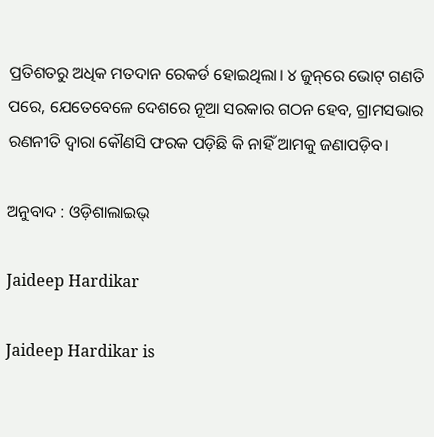ପ୍ରତିଶତରୁ ଅଧିକ ମତଦାନ ରେକର୍ଡ ହୋଇଥିଲା। ୪ ଜୁନ୍‌ରେ ଭୋଟ୍‌ ଗଣତି ପରେ, ଯେତେବେଳେ ଦେଶରେ ନୂଆ ସରକାର ଗଠନ ହେବ, ଗ୍ରାମସଭାର ରଣନୀତି ଦ୍ୱାରା କୌଣସି ଫରକ ପଡ଼ିଛି କି ନାହିଁ ଆମକୁ ଜଣାପଡ଼ିବ।

ଅନୁବାଦ : ଓଡ଼ିଶାଲାଇଭ୍‍

Jaideep Hardikar

Jaideep Hardikar is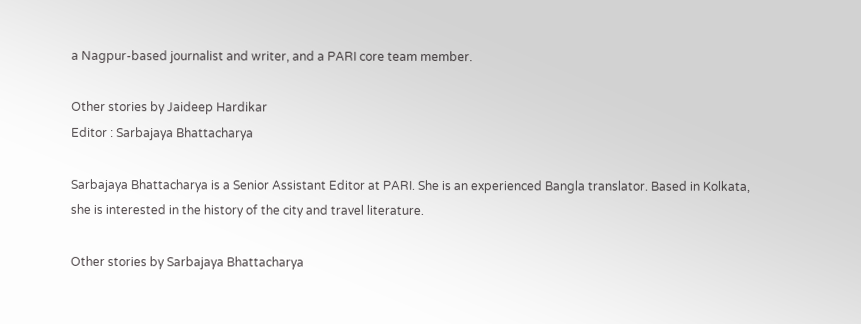a Nagpur-based journalist and writer, and a PARI core team member.

Other stories by Jaideep Hardikar
Editor : Sarbajaya Bhattacharya

Sarbajaya Bhattacharya is a Senior Assistant Editor at PARI. She is an experienced Bangla translator. Based in Kolkata, she is interested in the history of the city and travel literature.

Other stories by Sarbajaya Bhattacharya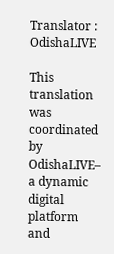Translator : OdishaLIVE

This translation was coordinated by OdishaLIVE– a dynamic digital platform and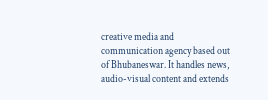creative media and communication agency based out of Bhubaneswar. It handles news, audio-visual content and extends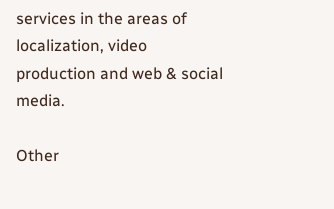services in the areas of localization, video production and web & social media.

Other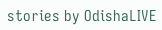stories by OdishaLIVE